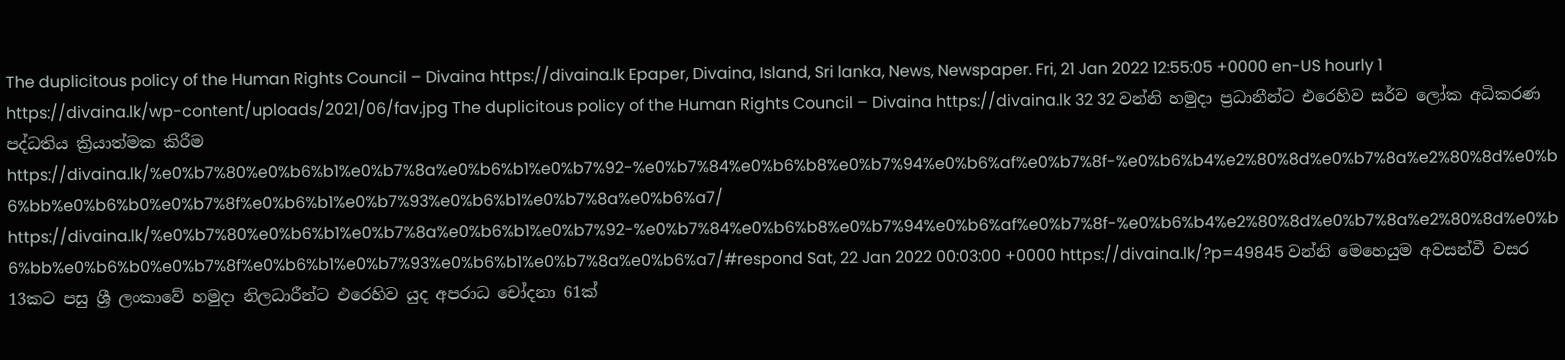The duplicitous policy of the Human Rights Council – Divaina https://divaina.lk Epaper, Divaina, Island, Sri lanka, News, Newspaper. Fri, 21 Jan 2022 12:55:05 +0000 en-US hourly 1 https://divaina.lk/wp-content/uploads/2021/06/fav.jpg The duplicitous policy of the Human Rights Council – Divaina https://divaina.lk 32 32 වන්නි හමුදා ප්‍රධානීන්ට එරෙහිව සර්ව ලෝක අධිකරණ පද්ධතිය ක්‍රියාත්මක කිරීම https://divaina.lk/%e0%b7%80%e0%b6%b1%e0%b7%8a%e0%b6%b1%e0%b7%92-%e0%b7%84%e0%b6%b8%e0%b7%94%e0%b6%af%e0%b7%8f-%e0%b6%b4%e2%80%8d%e0%b7%8a%e2%80%8d%e0%b6%bb%e0%b6%b0%e0%b7%8f%e0%b6%b1%e0%b7%93%e0%b6%b1%e0%b7%8a%e0%b6%a7/ https://divaina.lk/%e0%b7%80%e0%b6%b1%e0%b7%8a%e0%b6%b1%e0%b7%92-%e0%b7%84%e0%b6%b8%e0%b7%94%e0%b6%af%e0%b7%8f-%e0%b6%b4%e2%80%8d%e0%b7%8a%e2%80%8d%e0%b6%bb%e0%b6%b0%e0%b7%8f%e0%b6%b1%e0%b7%93%e0%b6%b1%e0%b7%8a%e0%b6%a7/#respond Sat, 22 Jan 2022 00:03:00 +0000 https://divaina.lk/?p=49845 වන්නි මෙහෙයුම අවසන්වී වසර 13කට පසු ශ්‍රී ලංකාවේ හමුදා නිලධාරීන්ට එරෙහිව යුද අපරාධ චෝදනා 61ක්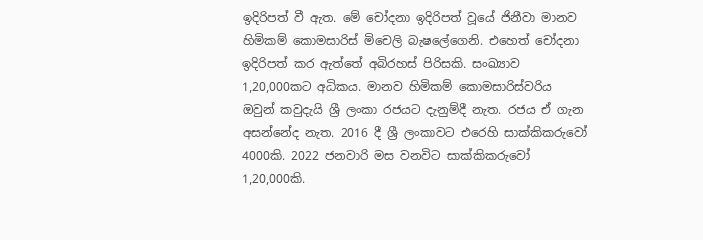ඉදිරිපත් වී ඇත. මේ චෝදනා ඉදිරිපත් වූයේ ජිනීවා මානව හිමිකම් කොමසාරිස් මිචෙලි බැෂලේගෙනි. එහෙත් චෝදනා ඉදිරිපත් කර ඇත්තේ අබිරහස් පිරිසකි. සංඛ්‍යාව 1,20,000කට අධිකය. මානව හිමිකම් කොමසාරිස්වරිය ඔවුන් කවුදැයි ශ්‍රී ලංකා රජයට දැනුම්දී නැත. රජය ඒ ගැන අසන්නේද නැත. 2016 දී ශ්‍රී ලංකාවට එරෙහි සාක්කිකරුවෝ 4000කි. 2022 ජනවාරි මස වනවිට සාක්කිකරුවෝ 1,20,000කි.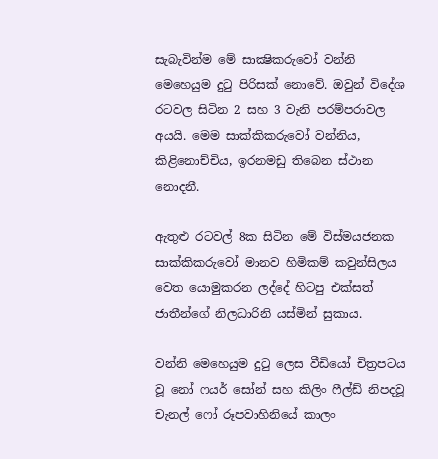සැබැවින්ම මේ සාක්‍ෂිකරුවෝ වන්නි මෙහෙයුම දුටු පිරිසක් නොවේ. ඔවුන් විදේශ රටවල සිටින 2 සහ 3 වැනි පරම්පරාවල අයයි. මෙම සාක්කිකරුවෝ වන්නිය, කිළිනොච්චිය, ඉරනමඩු තිබෙන ස්ථාන නොදනී.

ඇතුළු රටවල් 8ක සිටින මේ විස්මයජනක සාක්කිකරුවෝ මානව හිමිකම් කවුන්සිලය වෙත යොමුකරන ලද්දේ හිටපු එක්සත් ජාතීන්ගේ නිලධාරිනි යස්මින් සුකාය.

වන්නි මෙහෙයුම දුටු ලෙස වීඩියෝ චිත්‍රපටය වූ නෝ ෆයර් සෝන් සහ කිලිං ෆීල්ඩ් නිපදවූ චැනල් ෆෝ රූපවාහිනියේ කාලං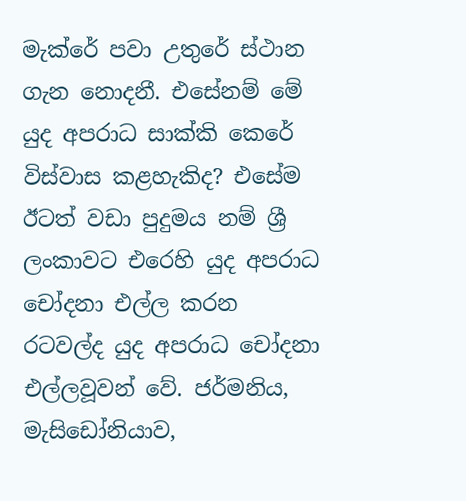මැක්රේ පවා උතුරේ ස්ථාන ගැන නොදනී. එසේනම් මේ යුද අපරාධ සාක්කි කෙරේ විස්වාස කළහැකිද? එසේම ඊටත් වඩා පුදුමය නම් ශ්‍රී ලංකාවට එරෙහි යුද අපරාධ චෝදනා එල්ල කරන රටවල්ද යුද අපරාධ චෝදනා එල්ලවූවන් වේ. ජර්මනිය, මැසිඩෝනියාව,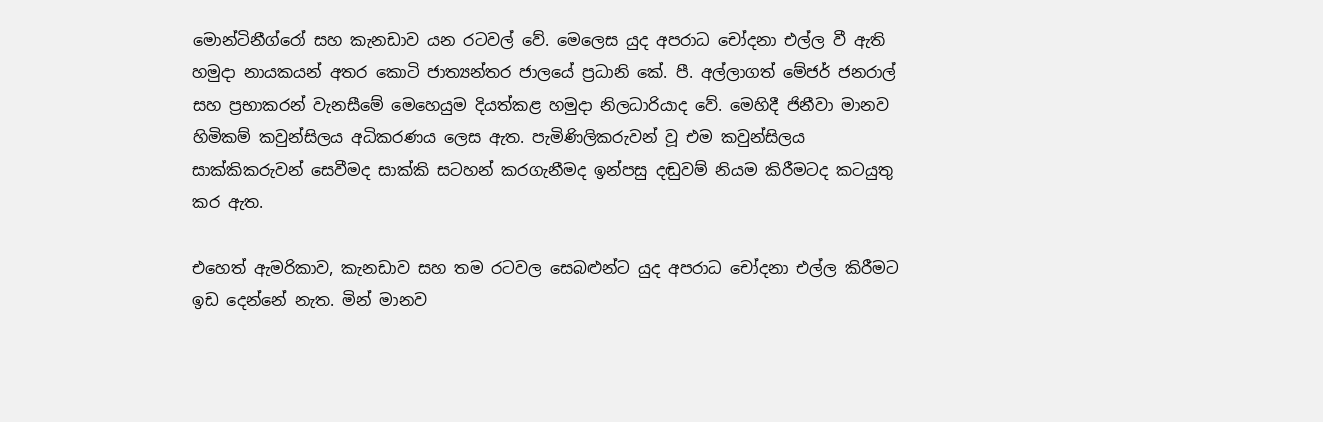මොන්ටිනීග්රෝ සහ කැනඩාව යන රටවල් වේ. මෙලෙස යුද අපරාධ චෝදනා එල්ල වී ඇති හමුදා නායකයන් අතර කොටි ජාත්‍යන්තර ජාලයේ ප්‍රධානි කේ. පී. අල්ලාගත් මේජර් ජනරාල් සහ ප්‍රභාකරන් වැනසීමේ මෙහෙයුම දියත්කළ හමුදා නිලධාරියාද වේ. මෙහිදී ජිනීවා මානව හිමිකම් කවුන්සිලය අධිකරණය ලෙස ඇත. පැමිණිලිකරුවන් වූ එම කවුන්සිලය සාක්කිකරුවන් සෙවීමද සාක්කි සටහන් කරගැනීමද ඉන්පසු දඬුවම් නියම කිරීමටද කටයුතු කර ඇත.

එහෙත් ඇමරිකාව, කැනඩාව සහ තම රටවල සෙබළුන්ට යුද අපරාධ චෝදනා එල්ල කිරීමට ඉඩ දෙන්නේ නැත. මින් මානව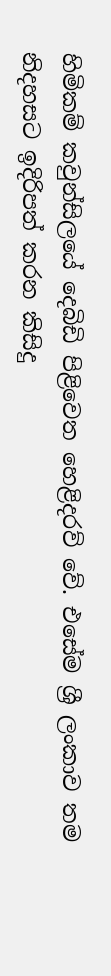හිමිකම් කවුන්සිලයේ දෙබිඩි පිළිවෙත හෙළිදරව් වේ. එසේම ශ්‍රී ලංකාව තම නිදහසට ඉදිරිපත් කරන කිසිදු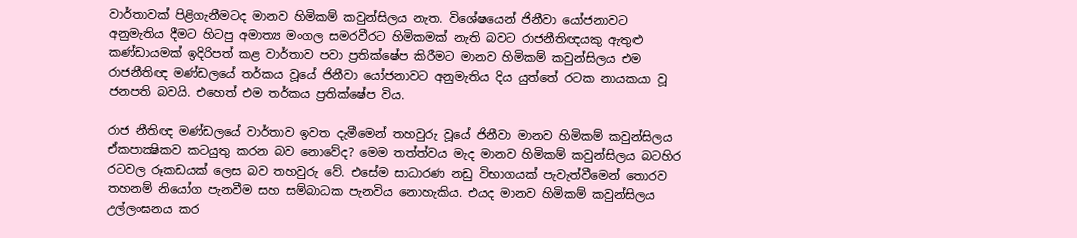වාර්තාවක් පිළිගැනීමටද මානව හිමිකම් කවුන්සිලය නැත. විශේෂයෙන් ජිනීවා යෝජනාවට අනුමැතිය දීමට හිටපු අමාත්‍ය මංගල සමරවීරට හිමිකමක් නැති බවට රාජනීතිඥයකු ඇතුළු කණ්ඩායමක් ඉදිරිපත් කළ වාර්තාව පවා ප්‍රතික්ෂේප කිරීමට මානව හිමිකම් කවුන්සිලය එම රාජනීතිඥ මණ්ඩලයේ තර්කය වූයේ ජිනීවා යෝජනාවට අනුමැතිය දිය යුත්තේ රටක නායකයා වූ ජනපති බවයි. එහෙත් එම තර්කය ප්‍රතික්ෂේප විය.

රාජ නීතිඥ මණ්ඩලයේ වාර්තාව ඉවත දැමීමෙන් තහවුරු වූයේ ජිනීවා මානව හිමිකම් කවුන්සිලය ඒකපාක්‍ෂිකව කටයුතු කරන බව නොවේද? මෙම තත්ත්වය මැද මානව හිමිකම් කවුන්සිලය බටහිර රටවල රූකඩයක් ලෙස බව තහවුරු වේ. එසේම සාධාරණ නඩු විභාගයක් පැවැත්වීමෙන් තොරව තහනම් නියෝග පැනවීම සහ සම්බාධක පැනවිය නොහැකිය. එයද මානව හිමිකම් කවුන්සිලය උල්ලංඝනය කර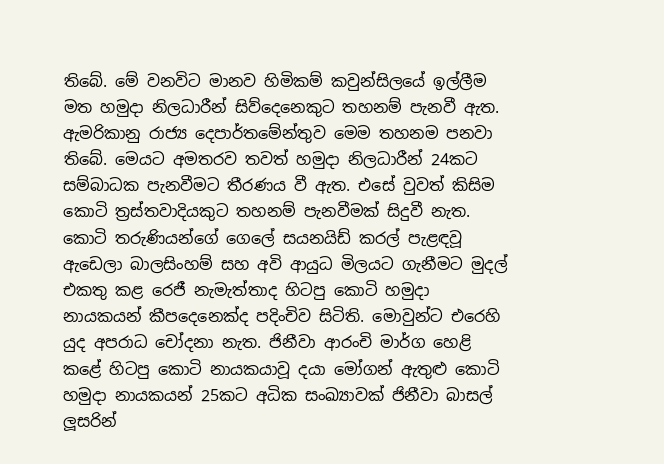තිබේ. මේ වනවිට මානව හිමිකම් කවුන්සිලයේ ඉල්ලීම මත හමුදා නිලධාරීන් සිව්දෙනෙකුට තහනම් පැනවී ඇත. ඇමරිකානු රාජ්‍ය දෙපාර්තමේන්තුව මෙම තහනම පනවා තිබේ. මෙයට අමතරව තවත් හමුදා නිලධාරීන් 24කට සම්බාධක පැනවීමට තීරණය වී ඇත. එසේ වුවත් කිසිම කොටි ත්‍රස්තවාදියකුට තහනම් පැනවීමක් සිදුවී නැත. කොටි තරුණියන්ගේ ගෙලේ සයනයිඩ් කරල් පැළඳවූ ඇඩෙලා බාලසිංහම් සහ අවි ආයුධ මිලයට ගැනීමට මුදල් එකතු කළ රෙජී නැමැත්තාද හිටපු කොටි හමුදා නායකයන් කීපදෙනෙක්ද පදිංචිව සිටිති. මොවුන්ට එරෙහි යුද අපරාධ චෝදනා නැත. ජිනීවා ආරංචි මාර්ග හෙළි කළේ හිටපු කොටි නායකයාවූ දයා මෝගන් ඇතුළු කොටි හමුදා නායකයන් 25කට අධික සංඛ්‍යාවක් ජිනීවා බාසල් ලූසරින්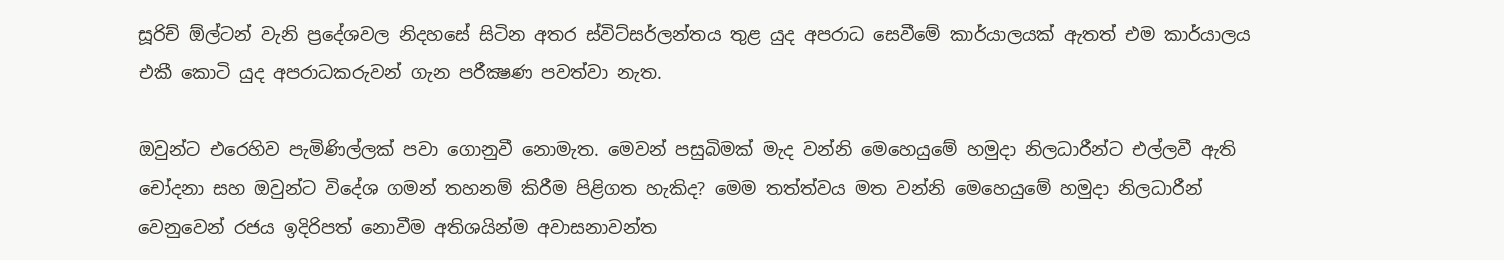සූරිච් ඕල්ටන් වැනි ප්‍රදේශවල නිදහසේ සිටින අතර ස්විට්සර්ලන්තය තුළ යුද අපරාධ සෙවීමේ කාර්යාලයක් ඇතත් එම කාර්යාලය එකී කොටි යුද අපරාධකරුවන් ගැන පරීක්‍ෂණ පවත්වා නැත.

ඔවුන්ට එරෙහිව පැමිණිල්ලක් පවා ගොනුවී නොමැත. මෙවන් පසුබිමක් මැද වන්නි මෙහෙයුමේ හමුදා නිලධාරීන්ට එල්ලවී ඇති චෝදනා සහ ඔවුන්ට විදේශ ගමන් තහනම් කිරීම පිළිගත හැකිද? මෙම තත්ත්වය මත වන්නි මෙහෙයුමේ හමුදා නිලධාරීන් වෙනුවෙන් රජය ඉදිරිපත් නොවීම අතිශයින්ම අවාසනාවන්ත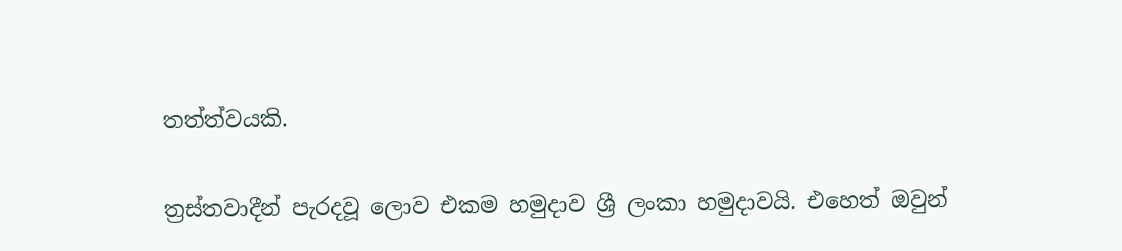තත්ත්වයකි.

ත්‍රස්තවාදීන් පැරදවූ ලොව එකම හමුදාව ශ්‍රී ලංකා හමුදාවයි. එහෙත් ඔවුන්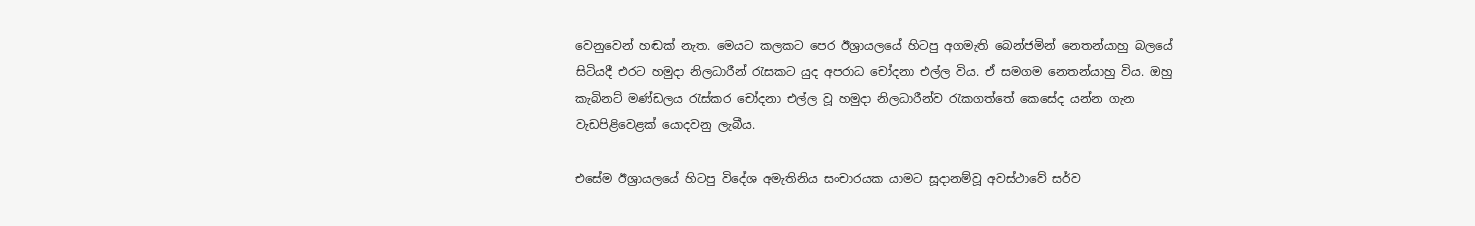වෙනුවෙන් හඬක් නැත. මෙයට කලකට පෙර ඊශ්‍රායලයේ හිටපු අගමැති බෙන්ජමින් නෙතන්යාහු බලයේ සිටියදී එරට හමුදා නිලධාරීන් රැසකට යුද අපරාධ චෝදනා එල්ල විය. ඒ සමගම නෙතන්යාහු විය. ඔහු කැබිනට් මණ්ඩලය රැස්කර චෝදනා එල්ල වූ හමුදා නිලධාරීන්ව රැකගත්තේ කෙසේද යන්න ගැන වැඩපිළිවෙළක් යොදවනු ලැබීය.

එසේම ඊශ්‍රායලයේ හිටපු විදේශ අමැතිනිය සංචාරයක යාමට සූදානම්වූ අවස්ථාවේ සර්ව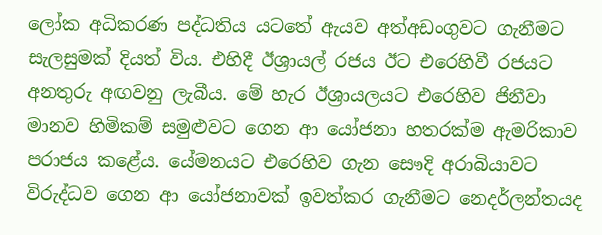ලෝක අධිකරණ පද්ධතිය යටතේ ඇයව අත්අඩංගුවට ගැනීමට සැලසුමක් දියත් විය. එහිදී ඊශ්‍රායල් රජය ඊට එරෙහිවී රජයට අනතුරු අඟවනු ලැබීය. මේ හැර ඊශ්‍රායලයට එරෙහිව ජිනීවා මානව හිමිකම් සමුළුවට ගෙන ආ යෝජනා හතරක්ම ඇමරිකාව පරාජය කළේය. යේමනයට එරෙහිව ගැන සෞදි අරාබියාවට විරුද්ධව ගෙන ආ යෝජනාවක් ඉවත්කර ගැනීමට නෙදර්ලන්තයද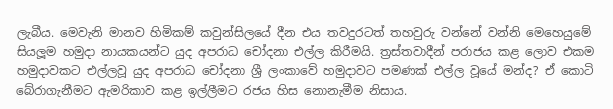ලැබීය. මෙවැනි මානව හිමිකම් කවුන්සිලයේ දීන එය තවදුරටත් තහවුරු වන්නේ වන්නි මෙහෙයුමේ සියලූම හමුදා නායකයන්ට යුද අපරාධ චෝදනා එල්ල කිරීමයි. ත්‍රස්තවාදීන් පරාජය කළ ලොව එකම හමුදාවකට එල්ලවූ යුද අපරාධ චෝදනා ශ්‍රී ලංකාවේ හමුදාවට පමණක් එල්ල වූයේ මන්ද? ඒ කොටි බේරාගැනීමට ඇමරිකාව කළ ඉල්ලීමට රජය හිස නොනැමීම නිසාය.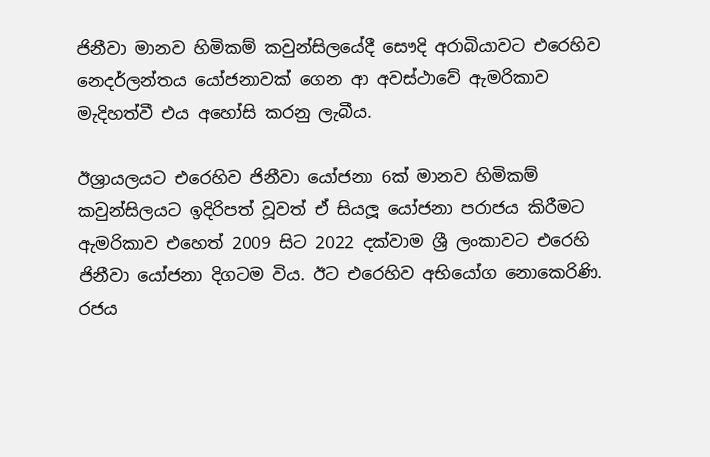ජිනීවා මානව හිමිකම් කවුන්සිලයේදී සෞදි අරාබියාවට එරෙහිව නෙදර්ලන්තය යෝජනාවක් ගෙන ආ අවස්ථාවේ ඇමරිකාව මැදිහත්වී එය අහෝසි කරනු ලැබීය.

ඊශ්‍රායලයට එරෙහිව ජිනීවා යෝජනා 6ක් මානව හිමිකම් කවුන්සිලයට ඉදිරිපත් වූවත් ඒ සියලූ යෝජනා පරාජය කිරීමට ඇමරිකාව එහෙත් 2009 සිට 2022 දක්වාම ශ්‍රී ලංකාවට එරෙහි ජිනීවා යෝජනා දිගටම විය. ඊට එරෙහිව අභියෝග නොකෙරිණි. රජය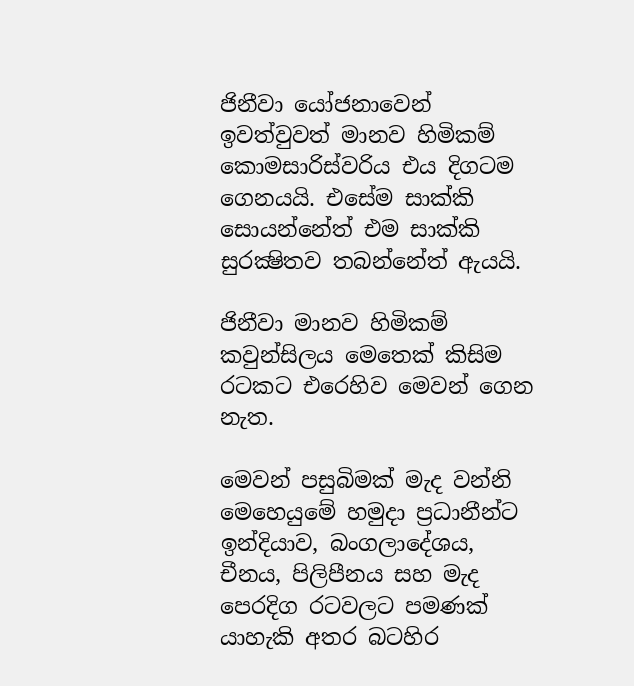ජිනීවා යෝජනාවෙන් ඉවත්වුවත් මානව හිමිකම් කොමසාරිස්වරිය එය දිගටම ගෙනයයි. එසේම සාක්කි සොයන්නේත් එම සාක්කි සුරක්‍ෂිතව තබන්නේත් ඇයයි.

ජිනීවා මානව හිමිකම් කවුන්සිලය මෙතෙක් කිසිම රටකට එරෙහිව මෙවන් ගෙන නැත.

මෙවන් පසුබිමක් මැද වන්නි මෙහෙයුමේ හමුදා ප්‍රධානීන්ට ඉන්දියාව, බංගලාදේශය, චීනය, පිලිපීනය සහ මැද පෙරදිග රටවලට පමණක් යාහැකි අතර බටහිර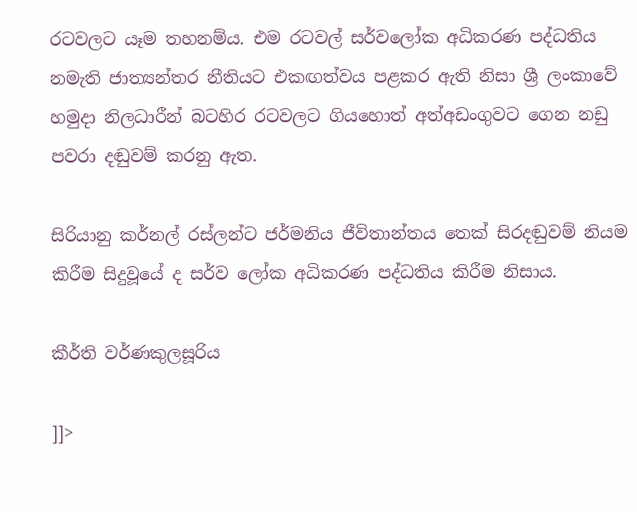රටවලට යෑම තහනම්ය. එම රටවල් සර්වලෝක අධිකරණ පද්ධතිය නමැති ජාත්‍යන්තර නීතියට එකඟත්වය පළකර ඇති නිසා ශ්‍රී ලංකාවේ හමුදා නිලධාරීන් බටහිර රටවලට ගියහොත් අත්අඩංගුවට ගෙන නඩු පවරා දඬුවම් කරනු ඇත.

සිරියානු කර්නල් රස්ලන්ට ජර්මනිය ජීවිතාන්තය තෙක් සිරදඬුවම් නියම කිරීම සිදුවූයේ ද සර්ව ලෝක අධිකරණ පද්ධතිය කිරීම නිසාය.

කීර්ති වර්ණකුලසූරිය

]]>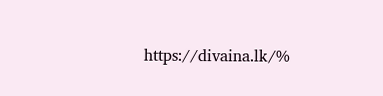https://divaina.lk/%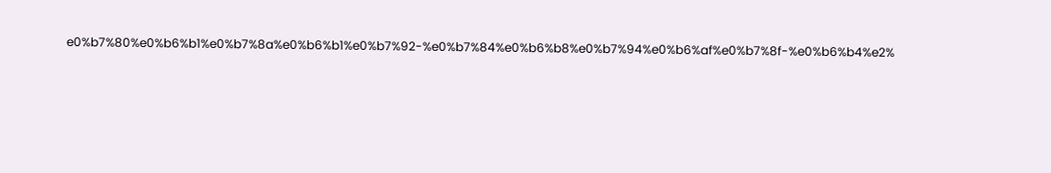e0%b7%80%e0%b6%b1%e0%b7%8a%e0%b6%b1%e0%b7%92-%e0%b7%84%e0%b6%b8%e0%b7%94%e0%b6%af%e0%b7%8f-%e0%b6%b4%e2%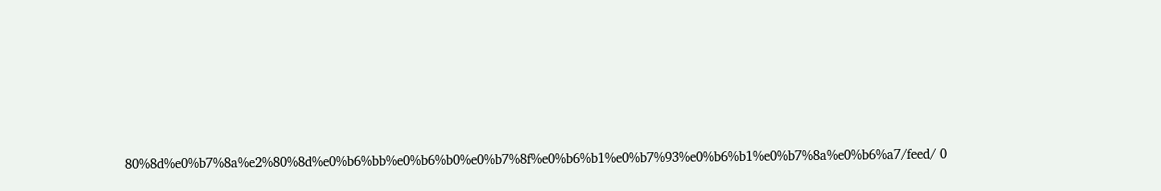80%8d%e0%b7%8a%e2%80%8d%e0%b6%bb%e0%b6%b0%e0%b7%8f%e0%b6%b1%e0%b7%93%e0%b6%b1%e0%b7%8a%e0%b6%a7/feed/ 0